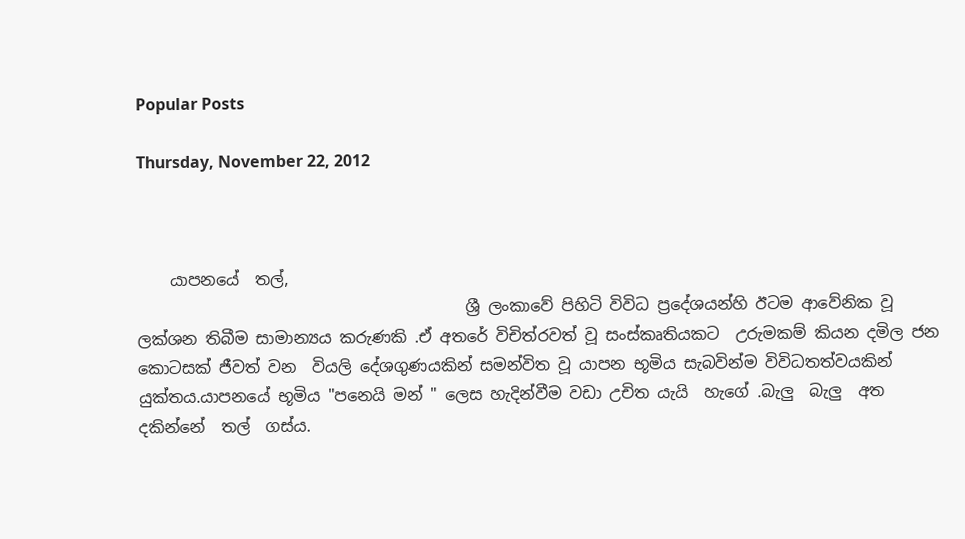Popular Posts

Thursday, November 22, 2012



    යාපනයේ  තල්,
                                         ශ්‍රී ලංකාවේ පිහිටි විවිධ ප්‍රදේශයන්හි ඊටම ආවේනික වූ  ලක්ශන තිබීම සාමාන්‍යය කරුණකි .ඒ අතරේ විචිත්රවත් වූ සංස්කෘතියකට  උරුමකම් කියන දමිල ජන කොටසක් ජීවත් වන  වියලි දේශගුණයකින් සමන්විත වූ යාපන භූමිය සැබවින්ම විවිධතත්වයකින් යුක්තය.යාපනයේ භූමිය "පනෙයි මන් " ලෙස හැදින්වීම වඩා උචිත යැයි  හැගේ .බැලු  බැලු  අත දකින්නේ  තල්  ගස්ය.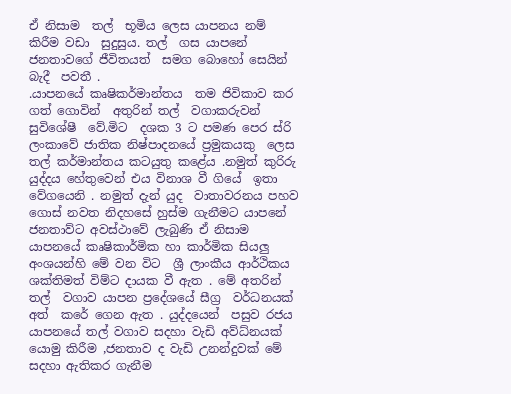ඒ නිසාම  තල්  භූමිය ලෙස යාපනය නම් කිරීම වඩා  සුදුසුය. තල්  ගස යාපනේ ජනතාවගේ ජීවිතයත්  සමග බොහෝ සෙයින් බැදී  පවතී .
.යාපනයේ කෘෂිකර්මාන්තය  තම ජිවිකාව කර  ගත් ගොවින්  අතුරින් තල්  වගාකරුවන් සුවිශේෂී  වේ.මිට  දශක 3 ට පමණ පෙර ස්රි ලංකාවේ ජාතික නිෂ්පාදනයේ ප්‍රමුකයකු  ලෙස තල් කර්මාන්තය කටයුතු කළේය .නමුත් කුරිරු  යුද්දය හේතුවෙන් එය විනාශ වී ගියේ  ඉතා  වේගයෙනි . නමුත් දැන් යුද  වාතාවරනය පහව ගොස් නවත නිදහසේ හුස්ම ගැනීමට යාපනේ ජනතාව්ට අවස්ථාවේ ලැබුණි ඒ නිසාම යාපනයේ කෘෂිකාර්මික හා කාර්මික සියලු අංශයන්හි මේ වන විට  ශ්‍රී ලාංකීය ආර්ථිකය ශක්තිමත් විම්ට දායක වී ඇත . මේ අතරින් තල්  වගාව යාපන ප්‍රදේශයේ සීග්‍ර  වර්ධනයක් අත්  කරේ ගෙන ඇත . යුද්දයෙන්  පසුව රජය  යාපනයේ තල් වගාව සදහා වැඩි අව්ධ්නයක් යොමු කිරීම ,ජනතාව ද වැඩි උනන්දුවක් මේ සදහා ඇතිකර ගැනීම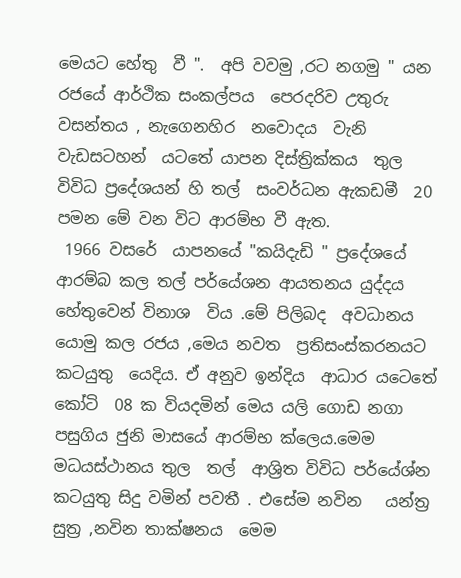මෙයට හේතු  වී ".  අපි වවමු ,රට නගමු " යන රජයේ ආර්ථික සංකල්පය  පෙරදරිව උතුරු වසන්තය , නැගෙනහිර  නවොදය  වැනි වැඩසටහන්  යටතේ යාපන දිස්ත්‍රික්කය  තුල විවිධ ප්‍රදේශයන් හි තල්  සංවර්ධන ඇකඩමී  20 පමන මේ වන විට ආරම්භ වී ඇත.
 1966 වසරේ  යාපනයේ "කයිදැඩි " ප්‍රදේශයේ ආරම්බ කල තල් පර්යේශන ආයතනය යුද්දය හේතුවෙන් විනාශ  විය .මේ පිලිබද  අවධානය යොමු කල රජය ,මෙය නවත  ප්‍රතිසංස්කරනයට  කටයුතු  යෙදිය. ඒ අනුව ඉන්දිය  ආධාර යටෙතේ කෝටි  08 ක වියදමින් මෙය යලි ගොඩ නගා පසුගිය ජුනි මාසයේ ආරම්භ ක්ලෙය.මෙම මධයස්ථානය තුල  තල්  ආශ්‍රිත විවිධ පර්යේශ්න කටයුතු සිදු වමින් පවතී . එසේම නවින   යන්ත්‍ර  සුත්‍ර ,නවින තාක්ෂනය  මෙම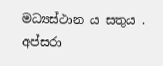මධ්‍යස්ථාන ය සතුය .
අප්සරා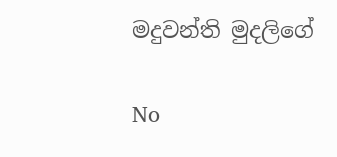මදුවන්ති මුදලිගේ

No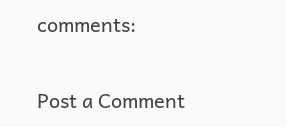comments:

Post a Comment